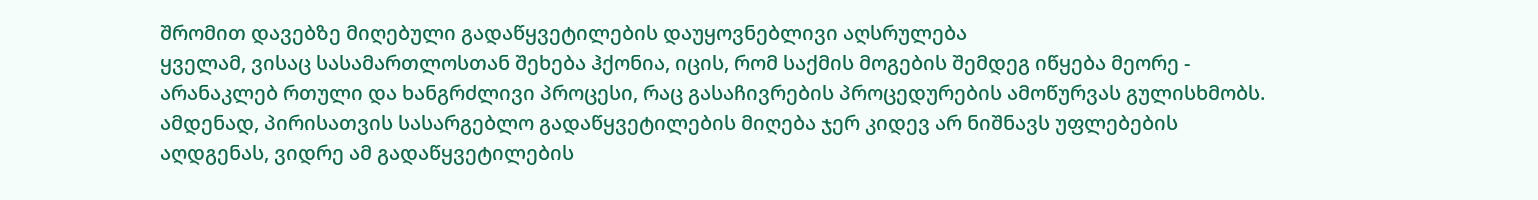შრომით დავებზე მიღებული გადაწყვეტილების დაუყოვნებლივი აღსრულება
ყველამ, ვისაც სასამართლოსთან შეხება ჰქონია, იცის, რომ საქმის მოგების შემდეგ იწყება მეორე - არანაკლებ რთული და ხანგრძლივი პროცესი, რაც გასაჩივრების პროცედურების ამოწურვას გულისხმობს. ამდენად, პირისათვის სასარგებლო გადაწყვეტილების მიღება ჯერ კიდევ არ ნიშნავს უფლებების აღდგენას, ვიდრე ამ გადაწყვეტილების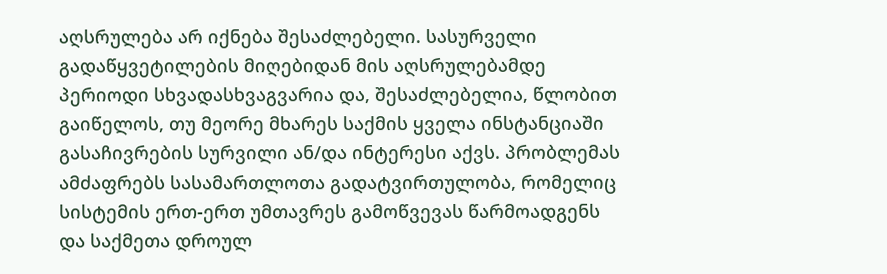აღსრულება არ იქნება შესაძლებელი. სასურველი გადაწყვეტილების მიღებიდან მის აღსრულებამდე პერიოდი სხვადასხვაგვარია და, შესაძლებელია, წლობით გაიწელოს, თუ მეორე მხარეს საქმის ყველა ინსტანციაში გასაჩივრების სურვილი ან/და ინტერესი აქვს. პრობლემას ამძაფრებს სასამართლოთა გადატვირთულობა, რომელიც სისტემის ერთ-ერთ უმთავრეს გამოწვევას წარმოადგენს და საქმეთა დროულ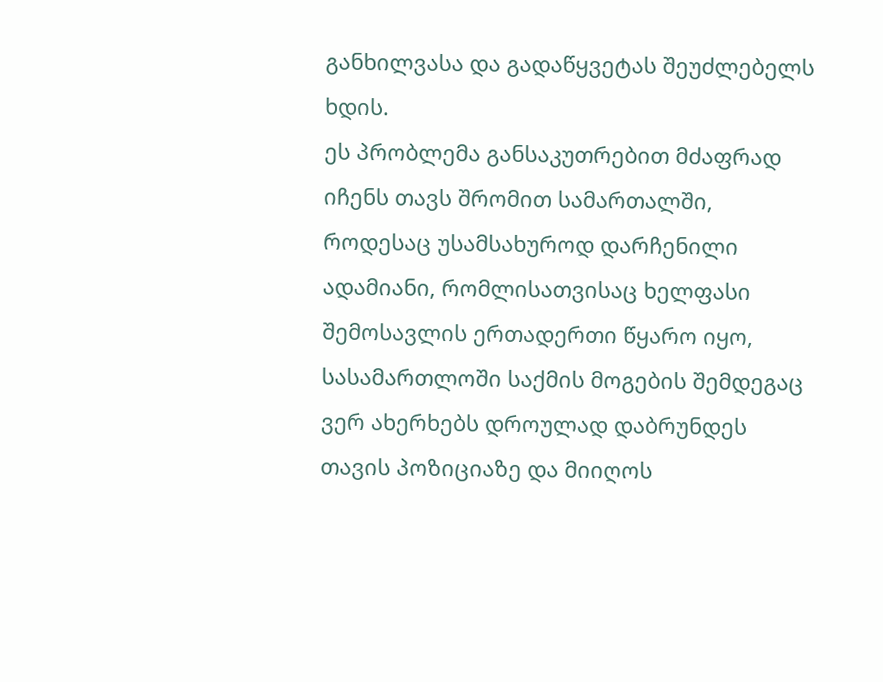განხილვასა და გადაწყვეტას შეუძლებელს ხდის.
ეს პრობლემა განსაკუთრებით მძაფრად იჩენს თავს შრომით სამართალში, როდესაც უსამსახუროდ დარჩენილი ადამიანი, რომლისათვისაც ხელფასი შემოსავლის ერთადერთი წყარო იყო, სასამართლოში საქმის მოგების შემდეგაც ვერ ახერხებს დროულად დაბრუნდეს თავის პოზიციაზე და მიიღოს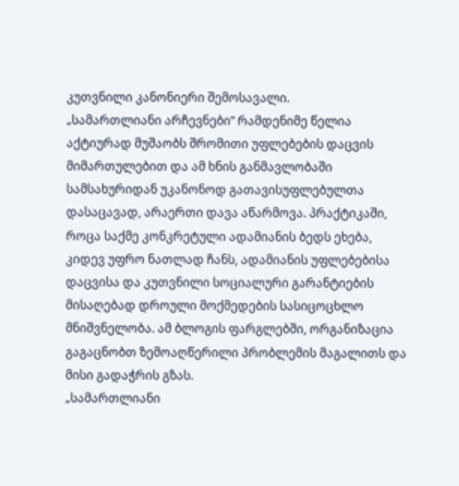კუთვნილი კანონიერი შემოსავალი.
„სამართლიანი არჩევნები“ რამდენიმე წელია აქტიურად მუშაობს შრომითი უფლებების დაცვის მიმართულებით და ამ ხნის განმავლობაში სამსახურიდან უკანონოდ გათავისუფლებულთა დასაცავად, არაერთი დავა აწარმოვა. პრაქტიკაში, როცა საქმე კონკრეტული ადამიანის ბედს ეხება, კიდევ უფრო ნათლად ჩანს, ადამიანის უფლებებისა დაცვისა და კუთვნილი სოციალური გარანტიების მისაღებად დროული მოქმედების სასიცოცხლო მნიშვნელობა. ამ ბლოგის ფარგლებში, ორგანიზაცია გაგაცნობთ ზემოაღწერილი პრობლემის მაგალითს და მისი გადაჭრის გზას.
„სამართლიანი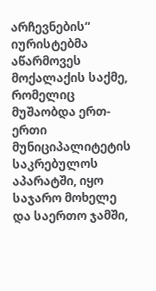არჩევნების“ იურისტებმა აწარმოვეს მოქალაქის საქმე, რომელიც მუშაობდა ერთ-ერთი მუნიციპალიტეტის საკრებულოს აპარატში, იყო საჯარო მოხელე და საერთო ჯამში,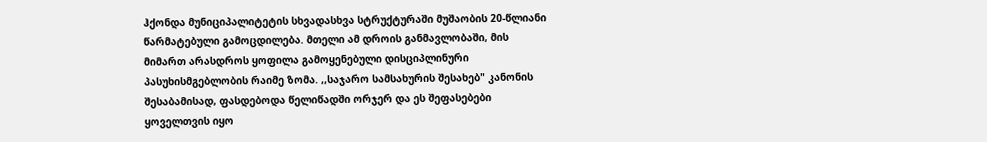ჰქონდა მუნიციპალიტეტის სხვადასხვა სტრუქტურაში მუშაობის 20-წლიანი წარმატებული გამოცდილება. მთელი ამ დროის განმავლობაში, მის მიმართ არასდროს ყოფილა გამოყენებული დისციპლინური პასუხისმგებლობის რაიმე ზომა. ,,საჯარო სამსახურის შესახებ" კანონის შესაბამისად, ფასდებოდა წელიწადში ორჯერ და ეს შეფასებები ყოველთვის იყო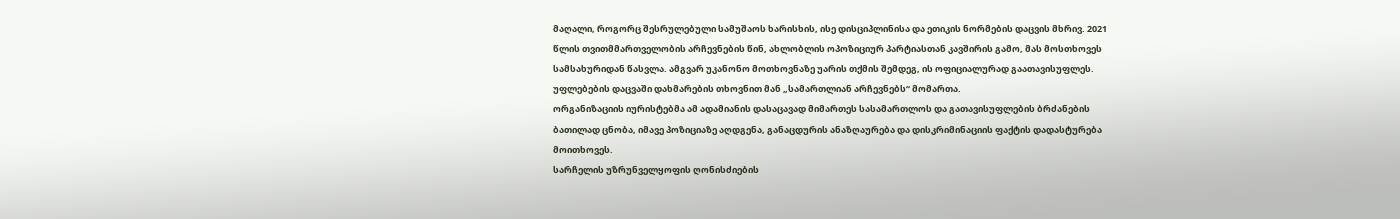მაღალი, როგორც შესრულებული სამუშაოს ხარისხის, ისე დისციპლინისა და ეთიკის ნორმების დაცვის მხრივ. 2021 წლის თვითმმართველობის არჩევნების წინ, ახლობლის ოპოზიციურ პარტიასთან კავშირის გამო, მას მოსთხოვეს სამსახურიდან წასვლა. ამგვარ უკანონო მოთხოვნაზე უარის თქმის შემდეგ, ის ოფიციალურად გაათავისუფლეს. უფლებების დაცვაში დახმარების თხოვნით მან „სამართლიან არჩევნებს“ მომართა.
ორგანიზაციის იურისტებმა ამ ადამიანის დასაცავად მიმართეს სასამართლოს და გათავისუფლების ბრძანების ბათილად ცნობა, იმავე პოზიციაზე აღდგენა, განაცდურის ანაზღაურება და დისკრიმინაციის ფაქტის დადასტურება მოითხოვეს.
სარჩელის უზრუნველყოფის ღონისძიების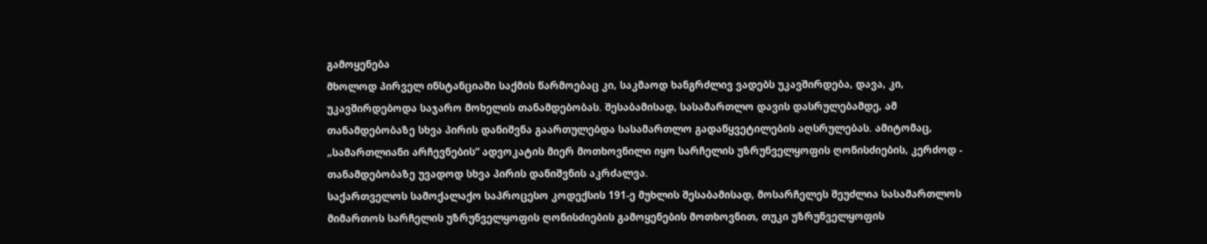გამოყენება
მხოლოდ პირველ ინსტანციაში საქმის წარმოებაც კი, საკმაოდ ხანგრძლივ ვადებს უკავშირდება, დავა, კი, უკავშირდებოდა საჯარო მოხელის თანამდებობას. შესაბამისად, სასამართლო დავის დასრულებამდე, ამ თანამდებობაზე სხვა პირის დანიშვნა გაართულებდა სასამართლო გადაწყვეტილების აღსრულებას. ამიტომაც, „სამართლიანი არჩევნების“ ადვოკატის მიერ მოთხოვნილი იყო სარჩელის უზრუნველყოფის ღონისძიების, კერძოდ - თანამდებობაზე უვადოდ სხვა პირის დანიშვნის აკრძალვა.
საქართველოს სამოქალაქო საპროცესო კოდექსის 191-ე მუხლის შესაბამისად, მოსარჩელეს შეუძლია სასამართლოს მიმართოს სარჩელის უზრუნველყოფის ღონისძიების გამოყენების მოთხოვნით, თუკი უზრუნველყოფის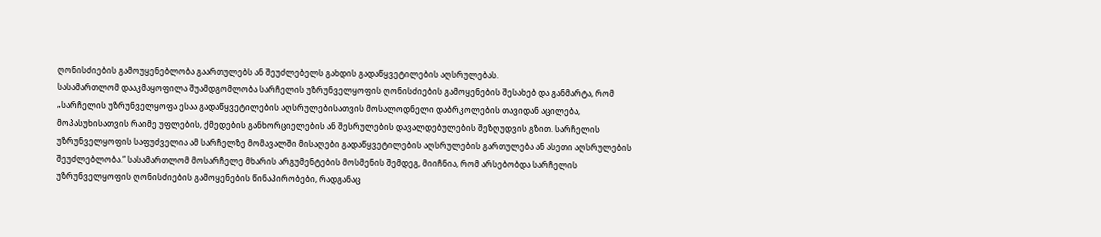ღონისძიების გამოუყენებლობა გაართულებს ან შეუძლებელს გახდის გადაწყვეტილების აღსრულებას.
სასამართლომ დააკმაყოფილა შუამდგომლობა სარჩელის უზრუნველყოფის ღონისძიების გამოყენების შესახებ და განმარტა, რომ „სარჩელის უზრუნველყოფა ესაა გადაწყვეტილების აღსრულებისათვის მოსალოდნელი დაბრკოლების თავიდან აცილება, მოპასუხისათვის რაიმე უფლების, ქმედების განხორციელების ან შესრულების დავალდებულების შეზღუდვის გზით. სარჩელის უზრუნველყოფის საფუძველია ამ სარჩელზე მომავალში მისაღები გადაწყვეტილების აღსრულების გართულება ან ასეთი აღსრულების შეუძლებლობა.“ სასამართლომ მოსარჩელე მხარის არგუმენტების მოსმენის შემდეგ, მიიჩნია, რომ არსებობდა სარჩელის უზრუნველყოფის ღონისძიების გამოყენების წინაპირობები, რადგანაც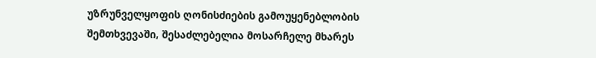უზრუნველყოფის ღონისძიების გამოუყენებლობის შემთხვევაში, შესაძლებელია მოსარჩელე მხარეს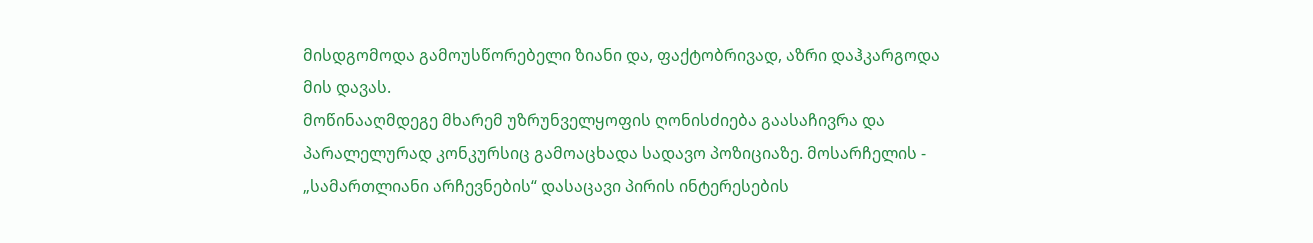მისდგომოდა გამოუსწორებელი ზიანი და, ფაქტობრივად, აზრი დაჰკარგოდა მის დავას.
მოწინააღმდეგე მხარემ უზრუნველყოფის ღონისძიება გაასაჩივრა და პარალელურად კონკურსიც გამოაცხადა სადავო პოზიციაზე. მოსარჩელის - „სამართლიანი არჩევნების“ დასაცავი პირის ინტერესების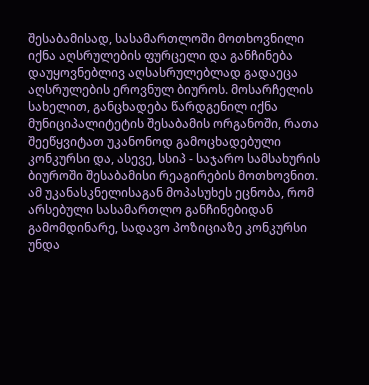შესაბამისად, სასამართლოში მოთხოვნილი იქნა აღსრულების ფურცელი და განჩინება დაუყოვნებლივ აღსასრულებლად გადაეცა აღსრულების ეროვნულ ბიუროს. მოსარჩელის სახელით, განცხადება წარდგენილ იქნა მუნიციპალიტეტის შესაბამის ორგანოში, რათა შეეწყვიტათ უკანონოდ გამოცხადებული კონკურსი და, ასევე, სსიპ - საჯარო სამსახურის ბიუროში შესაბამისი რეაგირების მოთხოვნით. ამ უკანასკნელისაგან მოპასუხეს ეცნობა, რომ არსებული სასამართლო განჩინებიდან გამომდინარე, სადავო პოზიციაზე კონკურსი უნდა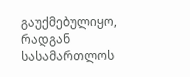გაუქმებულიყო, რადგან სასამართლოს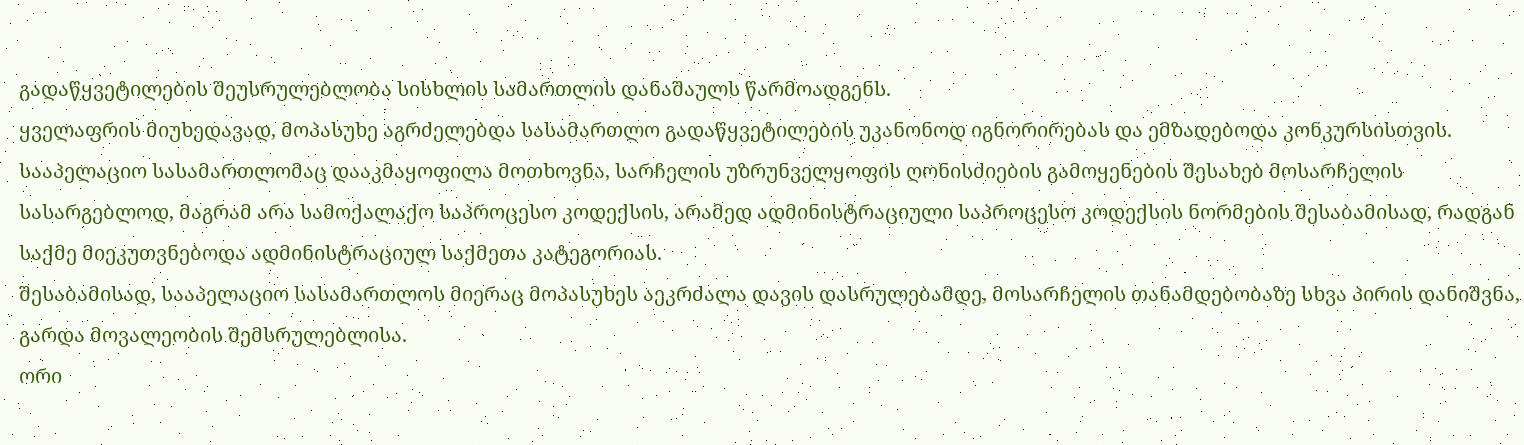გადაწყვეტილების შეუსრულებლობა სისხლის სამართლის დანაშაულს წარმოადგენს.
ყველაფრის მიუხედავად, მოპასუხე აგრძელებდა სასამართლო გადაწყვეტილების უკანონოდ იგნორირებას და ემზადებოდა კონკურსისთვის.
სააპელაციო სასამართლომაც დააკმაყოფილა მოთხოვნა, სარჩელის უზრუნველყოფის ღონისძიების გამოყენების შესახებ მოსარჩელის სასარგებლოდ, მაგრამ არა სამოქალაქო საპროცესო კოდექსის, არამედ ადმინისტრაციული საპროცესო კოდექსის ნორმების შესაბამისად, რადგან საქმე მიეკუთვნებოდა ადმინისტრაციულ საქმეთა კატეგორიას.
შესაბამისად, სააპელაციო სასამართლოს მიერაც მოპასუხეს აეკრძალა დავის დასრულებამდე, მოსარჩელის თანამდებობაზე სხვა პირის დანიშვნა, გარდა მოვალეობის შემსრულებლისა.
ორი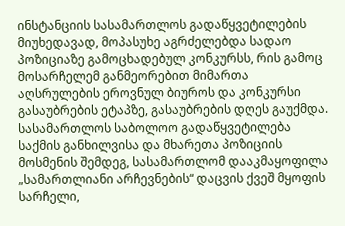ინსტანციის სასამართლოს გადაწყვეტილების მიუხედავად, მოპასუხე აგრძელებდა სადაო პოზიციაზე გამოცხადებულ კონკურსს, რის გამოც მოსარჩელემ განმეორებით მიმართა აღსრულების ეროვნულ ბიუროს და კონკურსი გასაუბრების ეტაპზე, გასაუბრების დღეს გაუქმდა.
სასამართლოს საბოლოო გადაწყვეტილება
საქმის განხილვისა და მხარეთა პოზიციის მოსმენის შემდეგ, სასამართლომ დააკმაყოფილა „სამართლიანი არჩევნების“ დაცვის ქვეშ მყოფის სარჩელი,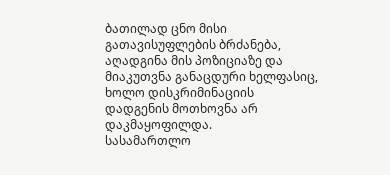ბათილად ცნო მისი გათავისუფლების ბრძანება, აღადგინა მის პოზიციაზე და მიაკუთვნა განაცდური ხელფასიც, ხოლო დისკრიმინაციის დადგენის მოთხოვნა არ დაკმაყოფილდა.
სასამართლო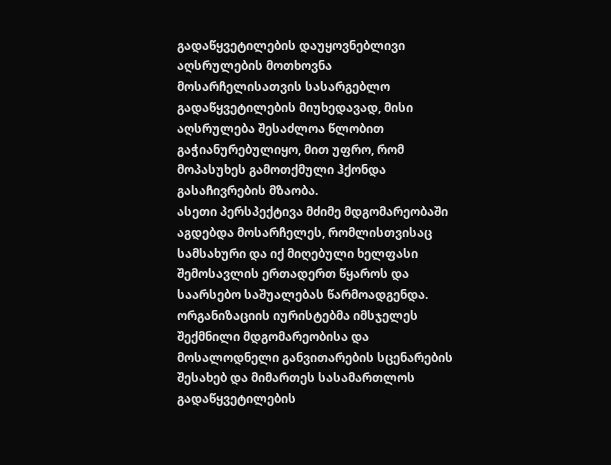გადაწყვეტილების დაუყოვნებლივი აღსრულების მოთხოვნა
მოსარჩელისათვის სასარგებლო გადაწყვეტილების მიუხედავად, მისი აღსრულება შესაძლოა წლობით გაჭიანურებულიყო, მით უფრო, რომ მოპასუხეს გამოთქმული ჰქონდა გასაჩივრების მზაობა.
ასეთი პერსპექტივა მძიმე მდგომარეობაში აგდებდა მოსარჩელეს, რომლისთვისაც სამსახური და იქ მიღებული ხელფასი შემოსავლის ერთადერთ წყაროს და საარსებო საშუალებას წარმოადგენდა.
ორგანიზაციის იურისტებმა იმსჯელეს შექმნილი მდგომარეობისა და მოსალოდნელი განვითარების სცენარების შესახებ და მიმართეს სასამართლოს გადაწყვეტილების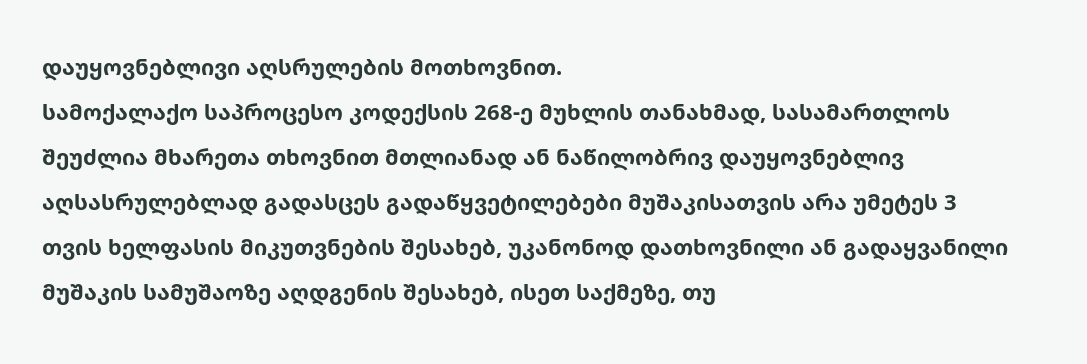დაუყოვნებლივი აღსრულების მოთხოვნით.
სამოქალაქო საპროცესო კოდექსის 268-ე მუხლის თანახმად, სასამართლოს შეუძლია მხარეთა თხოვნით მთლიანად ან ნაწილობრივ დაუყოვნებლივ აღსასრულებლად გადასცეს გადაწყვეტილებები მუშაკისათვის არა უმეტეს 3 თვის ხელფასის მიკუთვნების შესახებ, უკანონოდ დათხოვნილი ან გადაყვანილი მუშაკის სამუშაოზე აღდგენის შესახებ, ისეთ საქმეზე, თუ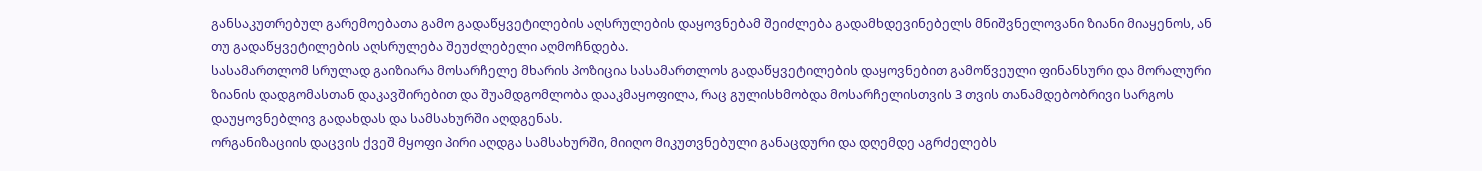განსაკუთრებულ გარემოებათა გამო გადაწყვეტილების აღსრულების დაყოვნებამ შეიძლება გადამხდევინებელს მნიშვნელოვანი ზიანი მიაყენოს, ან თუ გადაწყვეტილების აღსრულება შეუძლებელი აღმოჩნდება.
სასამართლომ სრულად გაიზიარა მოსარჩელე მხარის პოზიცია სასამართლოს გადაწყვეტილების დაყოვნებით გამოწვეული ფინანსური და მორალური ზიანის დადგომასთან დაკავშირებით და შუამდგომლობა დააკმაყოფილა, რაც გულისხმობდა მოსარჩელისთვის 3 თვის თანამდებობრივი სარგოს დაუყოვნებლივ გადახდას და სამსახურში აღდგენას.
ორგანიზაციის დაცვის ქვეშ მყოფი პირი აღდგა სამსახურში, მიიღო მიკუთვნებული განაცდური და დღემდე აგრძელებს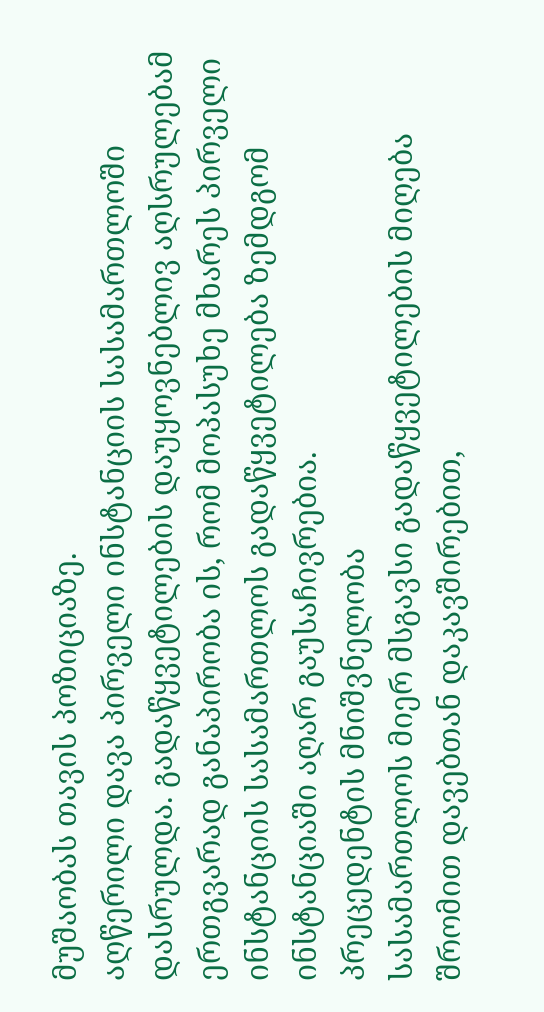მუშაობას თავის პოზიციაზე.
აღწერილი დავა პირველი ინსტანციის სასამართლოში დასრულდა. გადაწყვეტილების დაუყოვნებლივ აღსრულებამ ერთგვარად განაპირობა ის, რომ მოპასუხე მხარეს პირველი ინსტანციის სასამართლოს გადაწყვეტილება ზემდგომ ინსტანციაში აღარ გაუსაჩივრებია.
პრეცედენტის მნიშვნელობა
სასამართლოს მიერ მსგავსი გადაწყვეტილების მიღება შრომით დავებთან დაკავშირებით,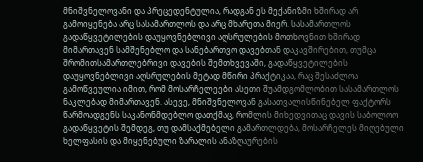მნიშვნელოვანი და პრეცედენტულია, რადგან ეს მექანიზმი ხშირად არ გამოიყენება არც სასამართლოს და არც მხარეთა მიერ. სასამართლოს გადაწყვეტილების დაუყოვნებლივი აღსრულების მოთხოვნით ხშირად მიმართავენ სამშენებლო და სანებართვო დავებთან დაკავშირებით, თუმცა შრომითსამართლებრივი დავების შემთხვევაში, გადაწყვეტილების დაუყოვნებლივი აღსრულების მეტად მწირი პრაქტიკაა, რაც შესაძლოა გამოწვეულია იმით, რომ მოსარჩელეები ასეთი შუამდგომლობით სასამართლოს ნაკლებად მიმართავენ. ასევე, მნიშვნელოვან გასათვალისწინებელ ფაქტორს წარმოადგენს საკანონმდებლო დათქმაც, რომლის მიხედვითაც დავის საბოლოო გადაწყვეტის შემდეგ, თუ დამსაქმებელი გამართლდება, მოსარჩელეს მიღებული ხელფასის და მიყენებული ზარალის ანაზღაურების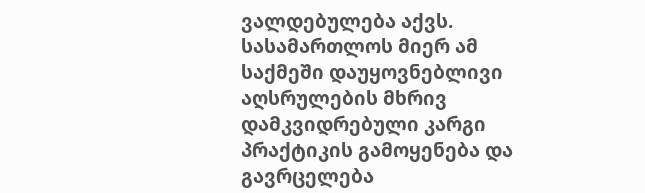ვალდებულება აქვს.
სასამართლოს მიერ ამ საქმეში დაუყოვნებლივი აღსრულების მხრივ დამკვიდრებული კარგი პრაქტიკის გამოყენება და გავრცელება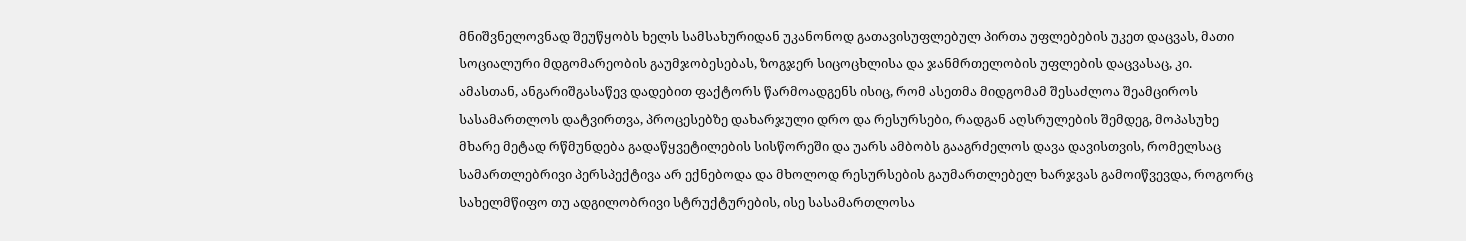მნიშვნელოვნად შეუწყობს ხელს სამსახურიდან უკანონოდ გათავისუფლებულ პირთა უფლებების უკეთ დაცვას, მათი სოციალური მდგომარეობის გაუმჯობესებას, ზოგჯერ სიცოცხლისა და ჯანმრთელობის უფლების დაცვასაც, კი.
ამასთან, ანგარიშგასაწევ დადებით ფაქტორს წარმოადგენს ისიც, რომ ასეთმა მიდგომამ შესაძლოა შეამციროს სასამართლოს დატვირთვა, პროცესებზე დახარჯული დრო და რესურსები, რადგან აღსრულების შემდეგ, მოპასუხე მხარე მეტად რწმუნდება გადაწყვეტილების სისწორეში და უარს ამბობს გააგრძელოს დავა დავისთვის, რომელსაც სამართლებრივი პერსპექტივა არ ექნებოდა და მხოლოდ რესურსების გაუმართლებელ ხარჯვას გამოიწვევდა, როგორც სახელმწიფო თუ ადგილობრივი სტრუქტურების, ისე სასამართლოსა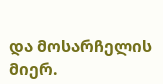და მოსარჩელის მიერ.